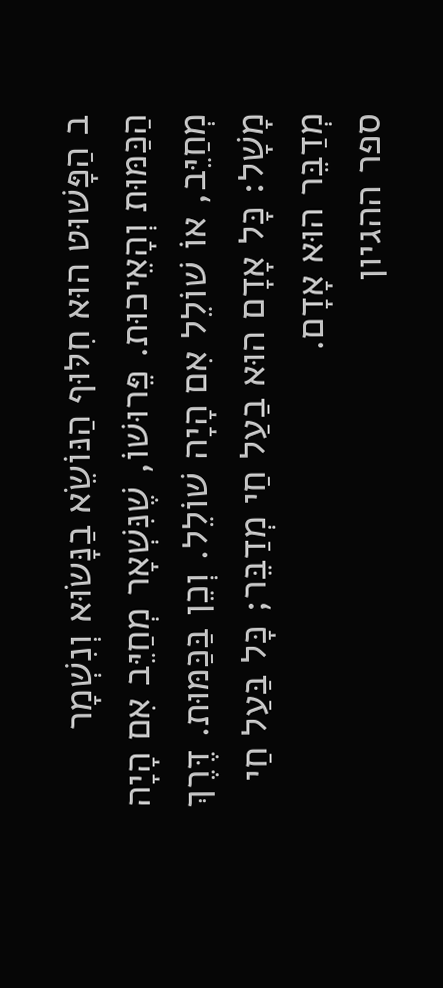ב הַפָּשׁוּט הוּא חִלּוּף הַנּוֹשֵׂא בַנָּשׂוּא וְנִשְׁמָר הַכַּמּוּת וְהָאֵיכוּת. פֵּרוּשׁוֹ, שֶׁנִּשְׁאָר מְחַיֵּב אִם הָיָה מְחַיֵּב, אוֹ שׁוֹלֵל אִם הָיָה שׁוֹלֵל. וְכֵן בַּכַּמּוּת. דֶּרֶךְ מָשָׁל: כָּל אָדָם הוּא בַעַל חַי מְדַבֵּר; כָּל בַּעַל חַי מְדַבֵּר הוּא אָדָם.
ספר ההגיון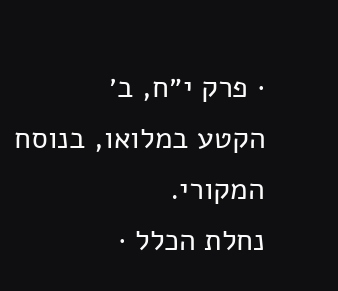· פרק י״ח, ב׳
הקטע במלואו, בנוסח המקורי.
נחלת הכלל ·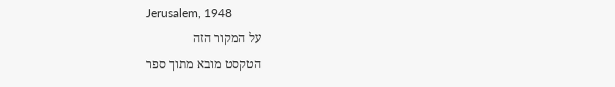Jerusalem, 1948
על המקור הזה
הטקסט מובא מתוך ספר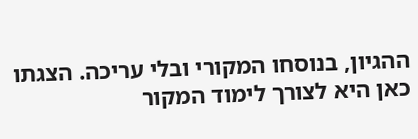ההגיון, בנוסחו המקורי ובלי עריכה. הצגתו כאן היא לצורך לימוד המקור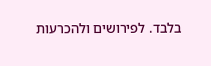בלבד. לפירושים ולהכרעות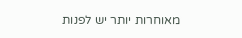מאוחרות יותר יש לפנות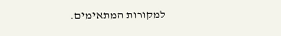למקורות המתאימים.